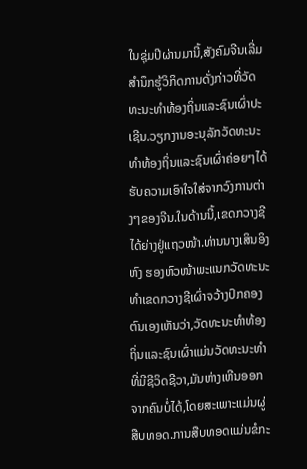ໃນຊຸ່ມປີຜ່ານມານີ້,ສັງຄົມຈີນເລີ່ມສຳນຶກຮູ້ວິກິດການດັ່ງກ່າວທີ່ວັດທະນະທຳທ້ອງຖິ່ນແລະຊົນເຜົ່າປະເຊີນ.ວຽກງານອະນຸລັກວັດທະນະທຳທ້ອງຖິ່ນແລະຊົນເຜົ່າຄ່ອຍໆໄດ້ຮັບຄວາມເອົາໃຈໃສ່ຈາກວົງການຕ່າງໆຂອງຈີນ.ໃນດ້ານນີ້,ເຂດກວາງຊີໄດ້ຍ່າງຢູ່ແຖວໜ້າ.ທ່ານນາງເສິນອິງຫົງ ຮອງຫົວໜ້າພະແນກວັດທະນະທຳເຂດກວາງຊີເຜົ່າຈວ້າງປົກຄອງຕົນເອງເຫັນວ່າ,ວັດທະນະທຳທ້ອງຖິ່ນແລະຊົນເຜົ່າແມ່ນວັດທະນະທຳທີ່ມີຊີວິດຊີວາ,ມັນຫ່າງເຫີນອອກຈາກຄົນບໍ່ໄດ້,ໂດຍສະເພາະແມ່ນຜູ່ສືບທອດ.ການສືບທອດແມ່ນຂໍກະ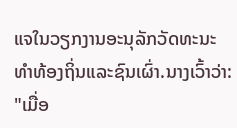ແຈໃນວຽກງານອະນຸລັກວັດທະນະທຳທ້ອງຖິ່ນແລະຊົນເຜົ່າ.ນາງເວົ້າວ່າ:
"ເມື່ອ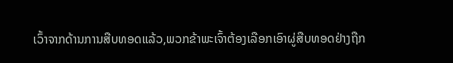ເວົ້າຈາກດ້ານການສືບທອດແລ້ວ,ພວກຂ້າພະເຈົ້າຕ້ອງເລືອກເອົາຜູ່ສືບທອດຢ່າງຖືກ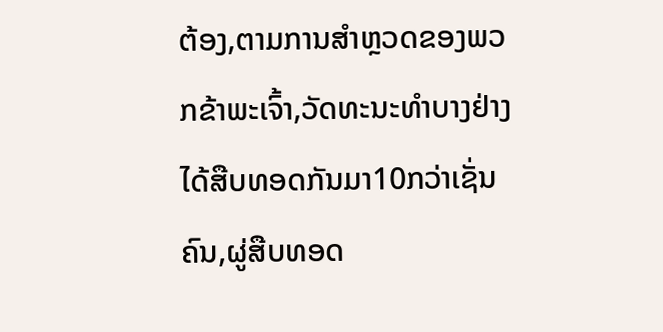ຕ້ອງ,ຕາມການສຳຫຼວດຂອງພວກຂ້າພະເຈົ້າ,ວັດທະນະທຳບາງຢ່າງໄດ້ສືບທອດກັນມາ10ກວ່າເຊັ່ນຄົນ,ຜູ່ສືບທອດ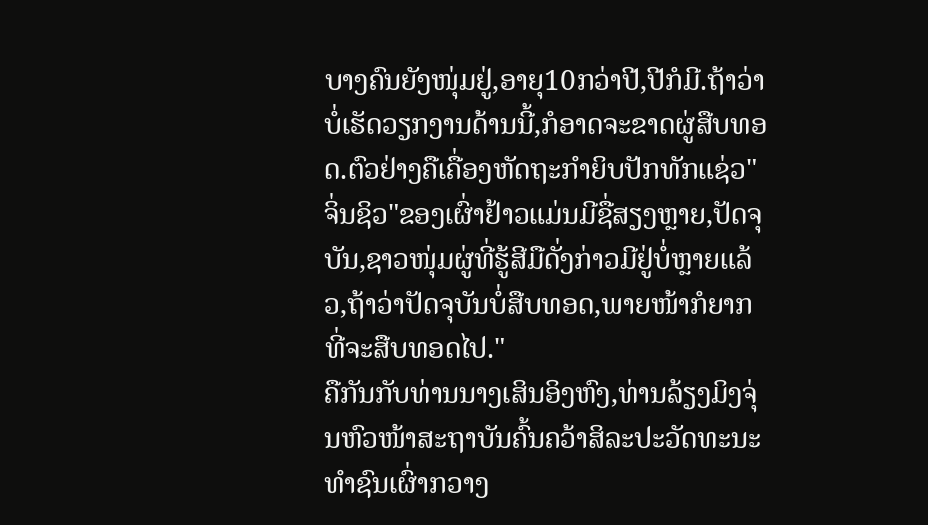ບາງຄົນຍັງໜຸ່ມຢູ່,ອາຍຸ10ກວ່າປີ,ປີກໍມີ.ຖ້າວ່າບໍ່ເຮັດວຽກງານດ້ານນີ້,ກໍອາດຈະຂາດຜູ່ສືບທອດ.ຕົວຢ່າງຄືເຄື່ອງຫັດຖະກຳຍິບປັກທັກແຊ່ວ"ຈິ່ນຊິວ"ຂອງເຜົ່າຢ້າວແມ່ນມີຊື່ສຽງຫຼາຍ,ປັດຈຸບັນ,ຊາວໜຸ່ມຜູ່ທີ່ຮູ້ສີມືດັ່ງກ່າວມີຢູ່ບໍ່ຫຼາຍແລ້ວ,ຖ້າວ່າປັດຈຸບັນບໍ່ສືບທອດ,ພາຍໜ້າກໍຍາກທີ່ຈະສືບທອດໄປ."
ຄືກັນກັບທ່ານນາງເສິນອິງຫົງ,ທ່ານລ້ຽງມິງຈຸ່ນຫົວໜ້າສະຖາບັນຄົ້ນຄວ້າສິລະປະວັດທະນະທຳຊົນເຜົ່າກວາງ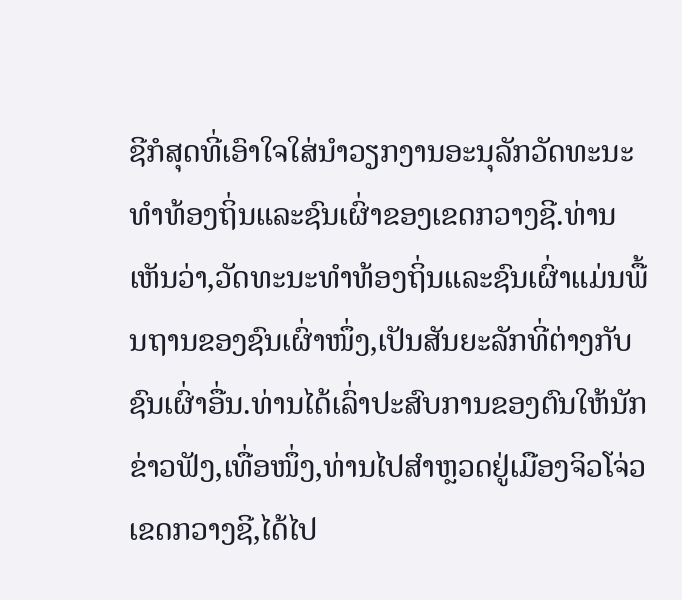ຊີກໍສຸດທີ່ເອົາໃຈໃສ່ນຳວຽກງານອະນຸລັກວັດທະນະທຳທ້ອງຖິ່ນແລະຊົນເຜົ່າຂອງເຂດກວາງຊີ.ທ່ານເຫັນວ່າ,ວັດທະນະທຳທ້ອງຖິ່ນແລະຊົນເຜົ່າແມ່ນພື້ນຖານຂອງຊົນເຜົ່າໜຶ່ງ,ເປັນສັນຍະລັກທີ່ຕ່າງກັບຊົນເຜົ່າອື່ນ.ທ່ານໄດ້ເລົ່າປະສົບການຂອງຕົນໃຫ້ນັກຂ່າວຟັງ,ເທື່ອໜຶ່ງ,ທ່ານໄປສຳຫຼວດຢູ່ເມືອງຈິວໂຈ່ວເຂດກວາງຊີ,ໄດ້ໄປ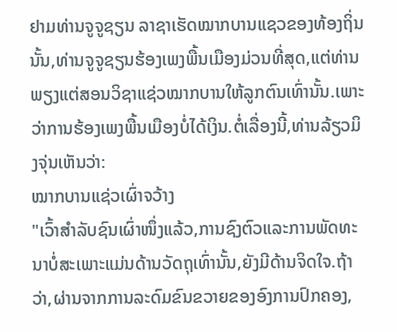ຢາມທ່ານຈູຈູຊຽນ ລາຊາເຮັດໝາກບານແຊວຂອງທ້ອງຖິ່ນນັ້ນ,ທ່ານຈູຈູຊຽນຮ້ອງເພງພື້ນເມືອງມ່ວນທີ່ສຸດ,ແຕ່ທ່ານພຽງແຕ່ສອນວິຊາແຊ່ວໝາກບານໃຫ້ລູກຕົນເທົ່ານັ້ນ.ເພາະວ່າການຮ້ອງເພງພື້ນເມືອງບໍ່ໄດ້ເງິນ.ຕໍ່ເລື່ອງນີ້,ທ່ານລ້ຽວມິງຈຸ່ນເຫັນວ່າ:
ໝາກບານແຊ່ວເຜົ່າຈວ້າງ
"ເວົ້າສຳລັບຊົນເຜົ່າໜຶ່ງແລ້ວ,ການຊົງຕົວແລະການພັດທະນາບໍ່ສະເພາະແມ່ນດ້ານວັດຖຸເທົ່ານັ້ນ,ຍັງມີດ້ານຈິດໃຈ.ຖ້າວ່າ,ຜ່ານຈາກການລະດົມຂົນຂວາຍຂອງອົງການປົກຄອງ,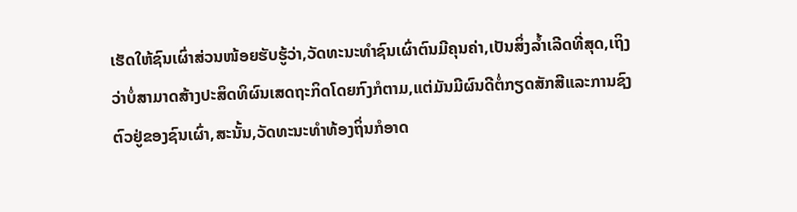ເຮັດໃຫ້ຊົນເຜົ່າສ່ວນໜ້ອຍຮັບຮູ້ວ່າ,ວັດທະນະທຳຊົນເຜົ່າຕົນມີຄຸນຄ່າ,ເປັນສິ່ງລ້ຳເລີດທີ່ສຸດ,ເຖິງວ່າບໍ່ສາມາດສ້າງປະສິດທິຜົນເສດຖະກິດໂດຍກົງກໍຕາມ,ແຕ່ມັນມີຜົນດີຕໍ່ກຽດສັກສີແລະການຊົງຕົວຢູ່ຂອງຊົນເຜົ່າ,ສະນັ້ນ,ວັດທະນະທຳທ້ອງຖິ່ນກໍອາດ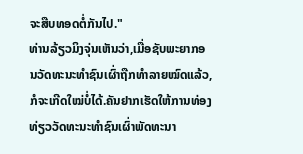ຈະສືບທອດຕໍ່ກັນໄປ."
ທ່ານລ້ຽວມິງຈຸ່ນເຫັນວ່າ,ເມື່ອຊັບພະຍາກອນວັດທະນະທຳຊົນເຜົ່າຖືກທຳລາຍໝົດແລ້ວ,ກໍຈະເກີດໃໝ່ບໍ່ໄດ້.ຄັນຢາກເຮັດໃຫ້ການທ່ອງທ່ຽວວັດທະນະທຳຊົນເຜົ່າພັດທະນາ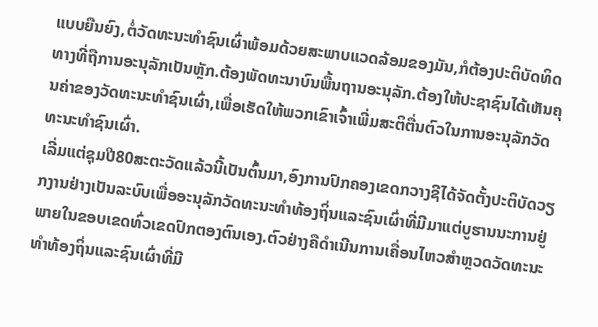ແບບຍືນຍົງ,ຕໍ່ວັດທະນະທຳຊົນເຜົ່າພ້ອມດ້ວຍສະພາບແວດລ້ອມຂອງມັນ,ກໍຕ້ອງປະຕິບັດທິດທາງທີ່ຖືການອະນຸລັກເປັນຫຼັກ.ຕ້ອງພັດທະນາບົນພື້ນຖານອະນຸລັກ.ຕ້ອງໃຫ້ປະຊາຊົນໄດ້ເຫັນຄຸນຄ່າຂອງວັດທະນະທຳຊົນເຜົ່າ,ເພື່ອເຮັດໃຫ້ພວກເຂົາເຈົ້າເພີ່ມສະຕິຕື່ນຕົວໃນການອະນຸລັກວັດທະນະທຳຊົນເຜົ່າ.
ເລີ່ມແຕ່ຊຸມປີ80ສະຕະວັດແລ້ວນີ້ເປັນຕົ້ນມາ,ອົງການປົກຄອງເຂດກວາງຊີໄດ້ຈັດຕັ້ງປະຕິບັດວຽກງານຢ່າງເປັນລະບົບເພື່ອອະນຸລັກວັດທະນະທຳທ້ອງຖິ່ນແລະຊົນເຜົ່າທີ່ມີມາແຕ່ບູຮານນະການຢູ່ພາຍໃນຂອບເຂດທົ່ວເຂດປົກຕອງຕົນເອງ.ຕົວຢ່າງຄືດຳເນີນການເຄື່ອນໄຫວສຳຫຼວດວັດທະນະທຳທ້ອງຖິ່ນແລະຊົນເຜົ່າທີ່ມີ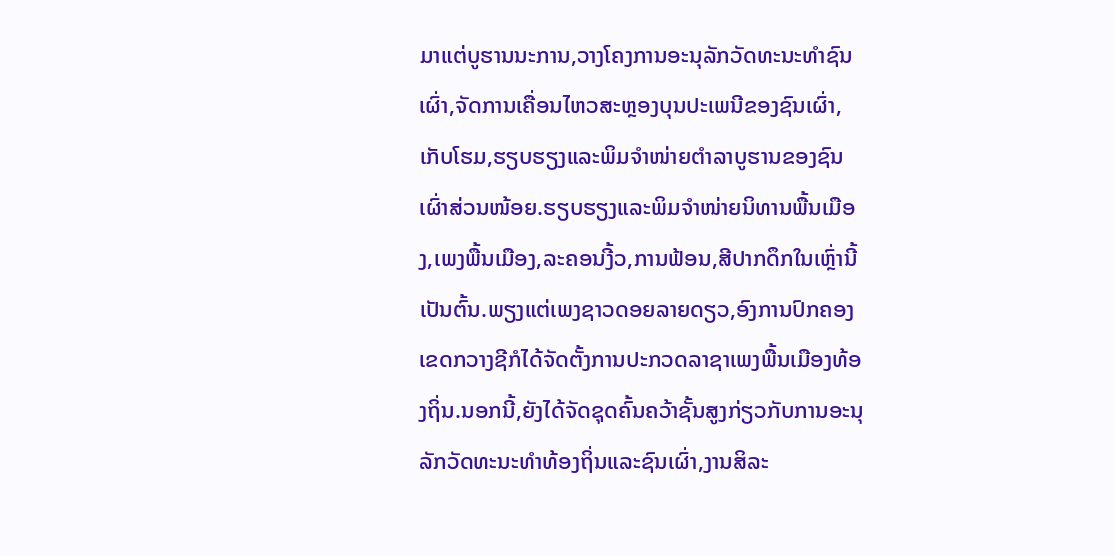ມາແຕ່ບູຮານນະການ,ວາງໂຄງການອະນຸລັກວັດທະນະທຳຊົນເຜົ່າ,ຈັດການເຄື່ອນໄຫວສະຫຼອງບຸນປະເພນີຂອງຊົນເຜົ່າ,ເກັບໂຮມ,ຮຽບຮຽງແລະພິມຈຳໜ່າຍຕຳລາບູຮານຂອງຊົນເຜົ່າສ່ວນໜ້ອຍ.ຮຽບຮຽງແລະພິມຈຳໜ່າຍນິທານພື້ນເມືອງ,ເພງພື້ນເມືອງ,ລະຄອນງີ້ວ,ການຟ້ອນ,ສີປາກດຶກໃນເຫຼົ່ານີ້ເປັນຕົ້ນ.ພຽງແຕ່ເພງຊາວດອຍລາຍດຽວ,ອົງການປົກຄອງເຂດກວາງຊີກໍໄດ້ຈັດຕັ້ງການປະກວດລາຊາເພງພື້ນເມືອງທ້ອງຖິ່ນ.ນອກນີ້,ຍັງໄດ້ຈັດຊຸດຄົ້ນຄວ້າຊັ້ນສູງກ່ຽວກັບການອະນຸລັກວັດທະນະທຳທ້ອງຖິ່ນແລະຊົນເຜົ່າ,ງານສິລະ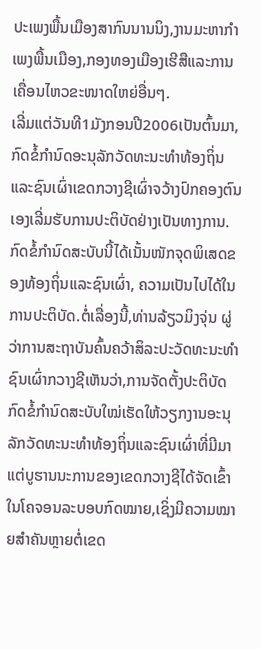ປະເພງພື້ນເມືອງສາກົນນານນິງ,ງານມະຫາກຳເພງພື້ນເມືອງ,ກອງທອງເມືອງເຮີສືແລະການເຄື່ອນໄຫວຂະໜາດໃຫຍ່ອື່ນໆ.
ເລີ່ມແຕ່ວັນທີ1ມັງກອນປີ2006ເປັນຕົ້ນມາ,ກົດຂໍ້ກຳນົດອະນຸລັກວັດທະນະທຳທ້ອງຖິ່ນແລະຊົນເຜົ່າເຂດກວາງຊີເຜົ່າຈວ້າງປົກຄອງຕົນເອງເລີ່ມຮັບການປະຕິບັດຢ່າງເປັນທາງການ.ກົດຂໍ້ກຳນົດສະບັບນີ້ໄດ້ເນັ້ນໜັກຈຸດພິເສດຂອງທ້ອງຖິ່ນແລະຊົນເຜົ່າ, ຄວາມເປັນໄປໄດ້ໃນການປະຕິບັດ.ຕໍ່ເລື່ອງນີ້,ທ່ານລ້ຽວມິງຈຸ່ນ ຜູ່ວ່າການສະຖາບັນຄົ້ນຄວ້າສິລະປະວັດທະນະທຳຊົນເຜົ່າກວາງຊີເຫັນວ່າ,ການຈັດຕັ້ງປະຕິບັດກົດຂໍ້ກຳນົດສະບັບໃໝ່ເຮັດໃຫ້ວຽກງານອະນຸລັກວັດທະນະທຳທ້ອງຖິ່ນແລະຊົນເຜົ່າທີ່ມີມາແຕ່ບູຮານນະການຂອງເຂດກວາງຊີໄດ້ຈັດເຂົ້າໃນໂຄຈອນລະບອບກົດໝາຍ,ເຊິ່ງມີຄວາມໝາຍສຳຄັນຫຼາຍຕໍ່ເຂດ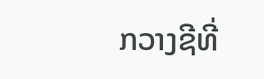ກວາງຊີທີ່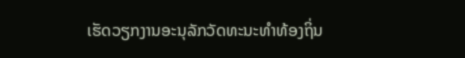ເຮັດວຽກງານອະນຸລັກວັດທະນະທຳທ້ອງຖິ່ນ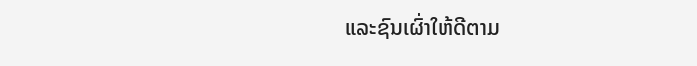ແລະຊົນເຜົ່າໃຫ້ດີຕາມ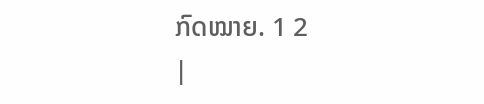ກົດໝາຍ. 1 2
|